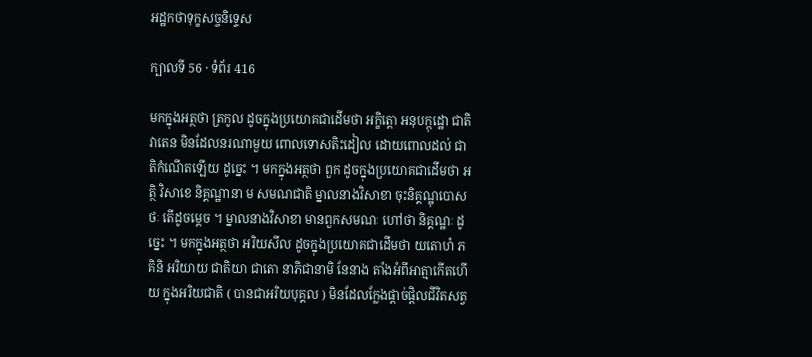អដ្ឋកថាទុក្ខសច្ចនិទ្ទេស

ក្បាលទី 56 · ទំព័រ 416

មកក្នុងអត្ថថា ត្រកូល ដូចក្នុងប្រយោគជាដើមថា អក្ខិត្តោ អនុបក្កុដ្ឋោ ជាតិវាតេន មិនដែលនរណាមួយ ពោលទោសតិះដៀល ដោយពោលដល់ ជាតិកំណើតឡើយ ដូច្នេះ ។ មកក្នុងអត្ថថា ពួក ដូចក្នុងប្រយោគជាដើមថា អត្ថិ វិសាខេ និគ្គណ្ឋានា ម សមណជាតិ ម្នាលនាងវិសាខា ចុះនិគ្គណ្ឋុបោសថៈ តើដូចម្តេច ។ ម្នាលនាងវិសាខា មានពួកសមណៈ ហៅថា និគ្គណ្ឋៈ ដូច្នេះ ។ មកក្នុងអត្ថថា អរិយសីល ដូចក្នុងប្រយោគជាដើមថា យតោហំ ភគិនិ អរិយាយ ជាតិយា ជាតោ នាភិជានាមិ នែនាង តាំងអំពីអាត្មាកើតហើយ ក្នុងអរិយជាតិ ( បានជាអរិយបុគ្គល ) មិនដែលក្លែងផ្តាច់ផ្តិលជីវិតសត្វ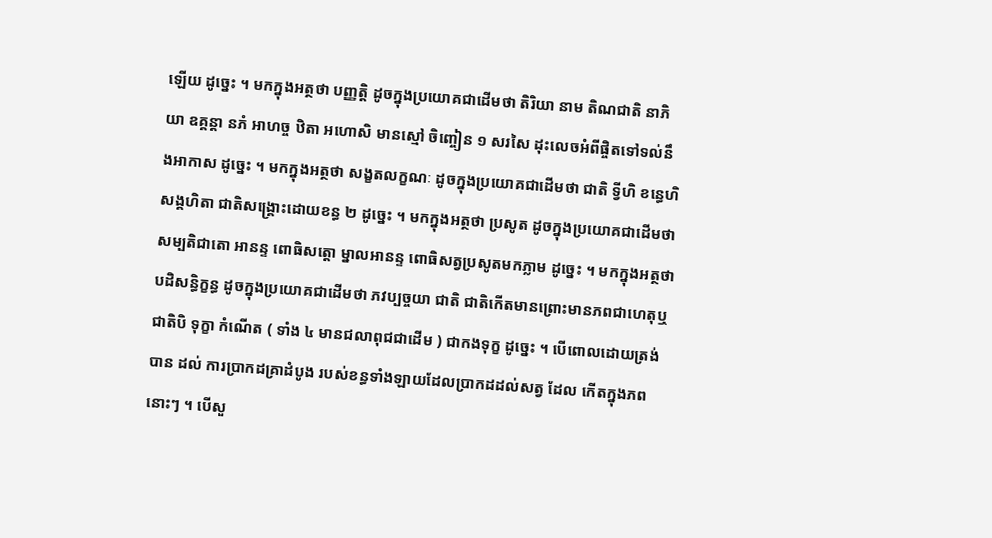ឡើយ ដូច្នេះ ។ មកក្នុងអត្ថថា បញ្ញត្តិ ដូចក្នុងប្រយោគជាដើមថា តិរិយា នាម តិណជាតិ នាភិយា ឧគ្គន្តា នភំ អាហច្ច ឋិតា អហោសិ មានស្មៅ ចិញ្ចៀន ១ សរសៃ ដុះលេចអំពីផ្ចិតទៅទល់នឹងអាកាស ដូច្នេះ ។ មកក្នុងអត្ថថា សង្ខតលក្ខណៈ ដូចក្នុងប្រយោគជាដើមថា ជាតិ ទ្វីហិ ខន្ធេហិ សង្គហិតា ជាតិសង្គ្រោះដោយខន្ធ ២ ដូច្នេះ ។ មកក្នុងអត្ថថា ប្រសូត ដូចក្នុងប្រយោគជាដើមថា សម្បតិជាតោ អានន្ទ ពោធិសត្តោ ម្នាលអានន្ទ ពោធិសត្វប្រសូតមកភ្លាម ដូច្នេះ ។ មកក្នុងអត្ថថា បដិសន្ធិក្ខន្ធ ដូចក្នុងប្រយោគជាដើមថា ភវប្បច្ចយា ជាតិ ជាតិកើតមានព្រោះមានភពជាហេតុឬ ជាតិបិ ទុក្ខា កំណើត ( ទាំង ៤ មានជលាពុជជាដើម ) ជាកងទុក្ខ ដូច្នេះ ។ បើពោលដោយត្រង់ បាន ដល់ ការប្រាកដគ្រាដំបូង របស់ខន្ធទាំងឡាយដែលប្រាកដដល់សត្វ ដែល កើតក្នុងភពនោះៗ ។ បើសួ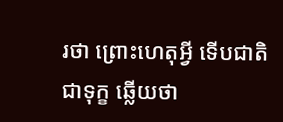រថា ព្រោះហេតុអ្វី ទើបជាតិជាទុក្ខ ឆ្លើយថា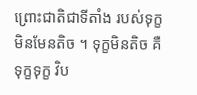ព្រោះជាតិជាទីតាំង របស់ទុក្ខ មិនមែនតិច ។ ទុក្ខមិនតិច គឺទុក្ខទុក្ខ វិប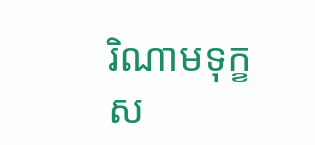រិណាមទុក្ខ ស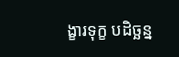ង្ខារទុក្ខ បដិច្ឆន្ន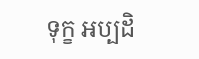ទុក្ខ អប្បដិ